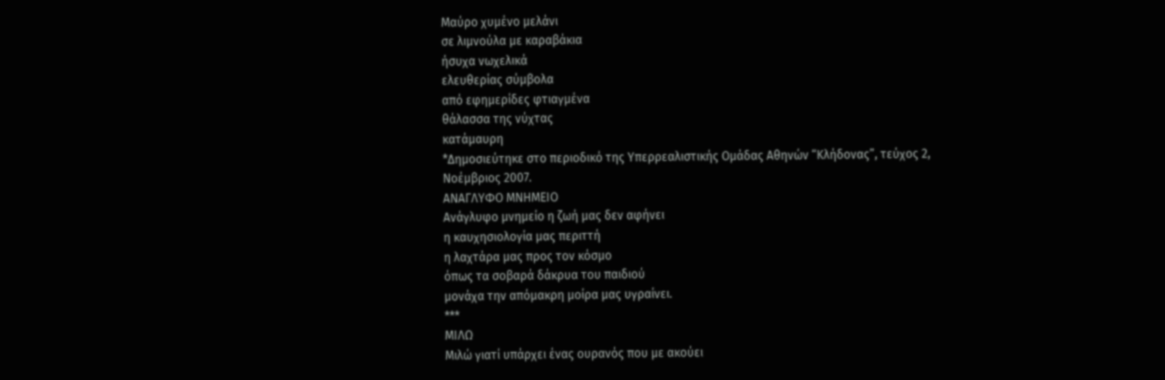Μαύρο χυμένο μελάνι
σε λιμνούλα με καραβάκια
ήσυχα νωχελικά
ελευθερίας σύμβολα
από εφημερίδες φτιαγμένα
θάλασσα της νύχτας
κατάμαυρη
*Δημοσιεύτηκε στο περιοδικό της Υπερρεαλιστικής Ομάδας Αθηνών “Κλήδονας”, τεύχος 2, Νοέμβριος 2007.
ΑΝΑΓΛΥΦΟ ΜΝΗΜΕΙΟ
Ανάγλυφο μνημείο η ζωή μας δεν αφήνει
η καυχησιολογία μας περιττή
η λαχτάρα μας προς τον κόσμο
όπως τα σοβαρά δάκρυα του παιδιού
μονάχα την απόμακρη μοίρα μας υγραίνει.
***
ΜΙΛΩ
Μιλώ γιατί υπάρχει ένας ουρανός που με ακούει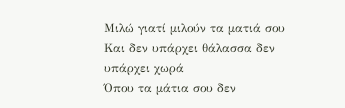Μιλώ γιατί μιλούν τα ματιά σου
Και δεν υπάρχει θάλασσα δεν υπάρχει χωρά
Όπου τα μάτια σου δεν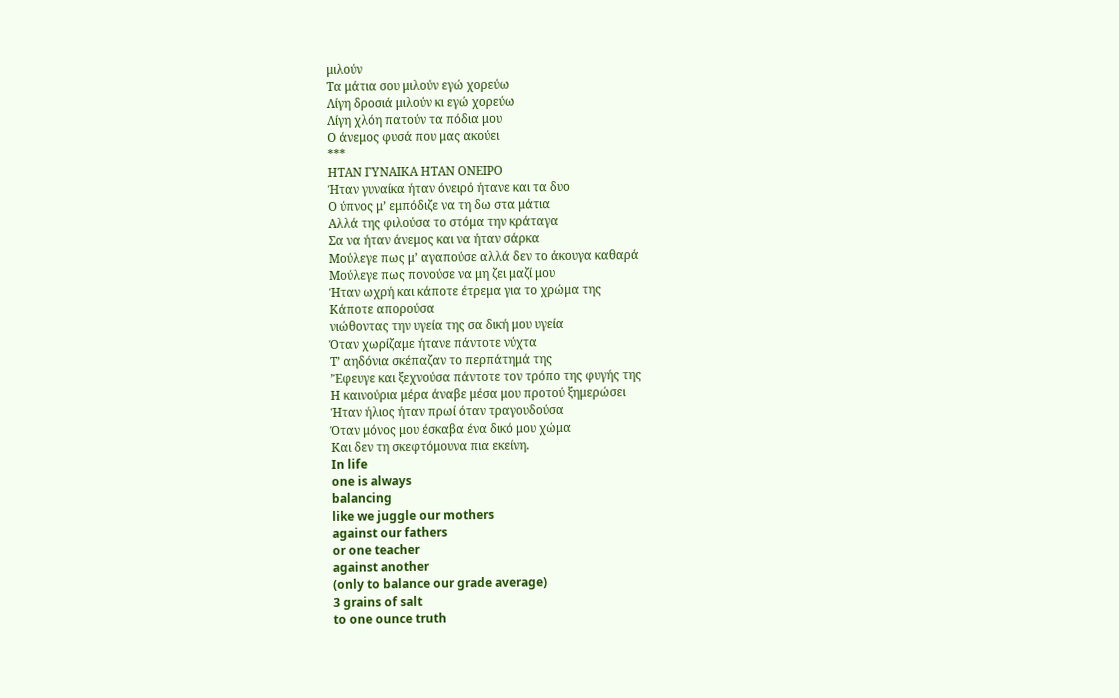μιλούν
Τα μάτια σου μιλούν εγώ χορεύω
Λίγη δροσιά μιλούν κι εγώ χορεύω
Λίγη χλόη πατούν τα πόδια μου
Ο άνεμος φυσά που μας ακούει
***
ΗΤΑΝ ΓΥΝΑΙΚΑ ΗΤΑΝ ΟΝΕΙΡΟ
Ήταν γυναίκα ήταν όνειρό ήτανε και τα δυο
Ο ύπνος μ’ εμπόδιζε να τη δω στα μάτια
Αλλά της φιλούσα το στόμα την κράταγα
Σα να ήταν άνεμος και να ήταν σάρκα
Μούλεγε πως μ’ αγαπούσε αλλά δεν το άκουγα καθαρά
Μούλεγε πως πονούσε να μη ζει μαζί μου
Ήταν ωχρή και κάποτε έτρεμα για το χρώμα της
Κάποτε απορούσα
νιώθοντας την υγεία της σα δική μου υγεία
Όταν χωρίζαμε ήτανε πάντοτε νύχτα
Τ’ αηδόνια σκέπαζαν το περπάτημά της
’Έφευγε και ξεχνούσα πάντοτε τον τρόπο της φυγής της
Η καινούρια μέρα άναβε μέσα μου προτού ξημερώσει
Ήταν ήλιος ήταν πρωί όταν τραγουδούσα
Όταν μόνος μου έσκαβα ένα δικό μου χώμα
Και δεν τη σκεφτόμουνα πια εκείνη.
In life
one is always
balancing
like we juggle our mothers
against our fathers
or one teacher
against another
(only to balance our grade average)
3 grains of salt
to one ounce truth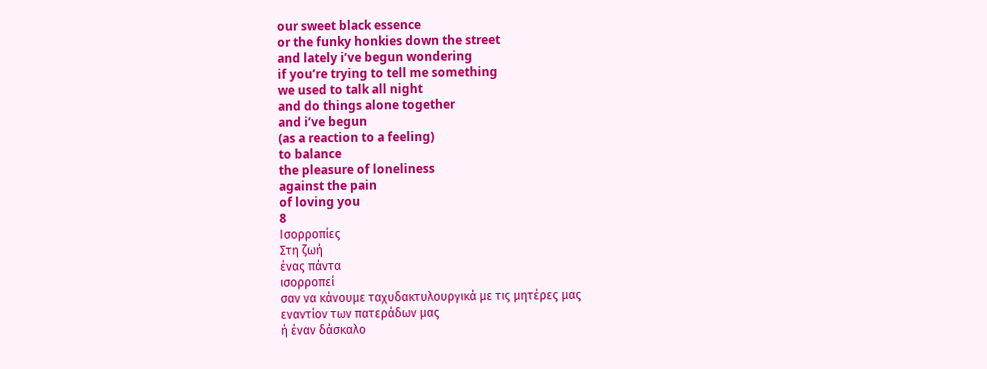our sweet black essence
or the funky honkies down the street
and lately i’ve begun wondering
if you’re trying to tell me something
we used to talk all night
and do things alone together
and i’ve begun
(as a reaction to a feeling)
to balance
the pleasure of loneliness
against the pain
of loving you
8
Ισορροπίες
Στη ζωή
ένας πάντα
ισορροπεί
σαν να κάνουμε ταχυδακτυλουργικά με τις μητέρες μας
εναντίον των πατεράδων μας
ή έναν δάσκαλο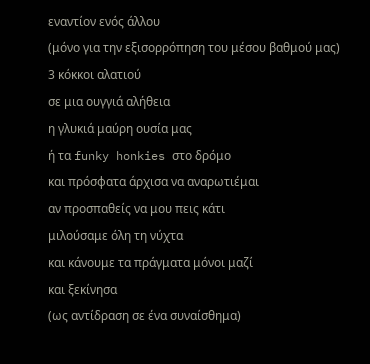εναντίον ενός άλλου
(μόνο για την εξισορρόπηση του μέσου βαθμού μας)
3 κόκκοι αλατιού
σε μια ουγγιά αλήθεια
η γλυκιά μαύρη ουσία μας
ή τα funky honkies στο δρόμο
και πρόσφατα άρχισα να αναρωτιέμαι
αν προσπαθείς να μου πεις κάτι
μιλούσαμε όλη τη νύχτα
και κάνουμε τα πράγματα μόνοι μαζί
και ξεκίνησα
(ως αντίδραση σε ένα συναίσθημα)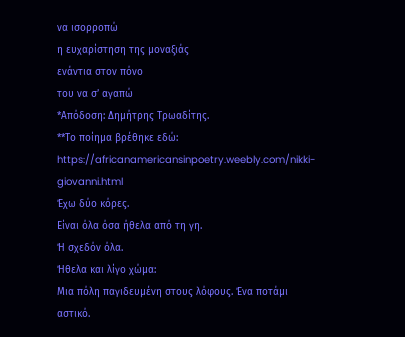να ισορροπώ
η ευχαρίστηση της μοναξιάς
ενάντια στον πόνο
του να σ’ αγαπώ
*Απόδοση: Δημήτρης Τρωαδίτης.
**Το ποίημα βρέθηκε εδώ: https://africanamericansinpoetry.weebly.com/nikki-giovanni.html
Έχω δύο κόρες.
Είναι όλα όσα ήθελα από τη γη.
Ή σχεδόν όλα.
Ήθελα και λίγο χώμα:
Μια πόλη παγιδευμένη στους λόφους. Ένα ποτάμι αστικό.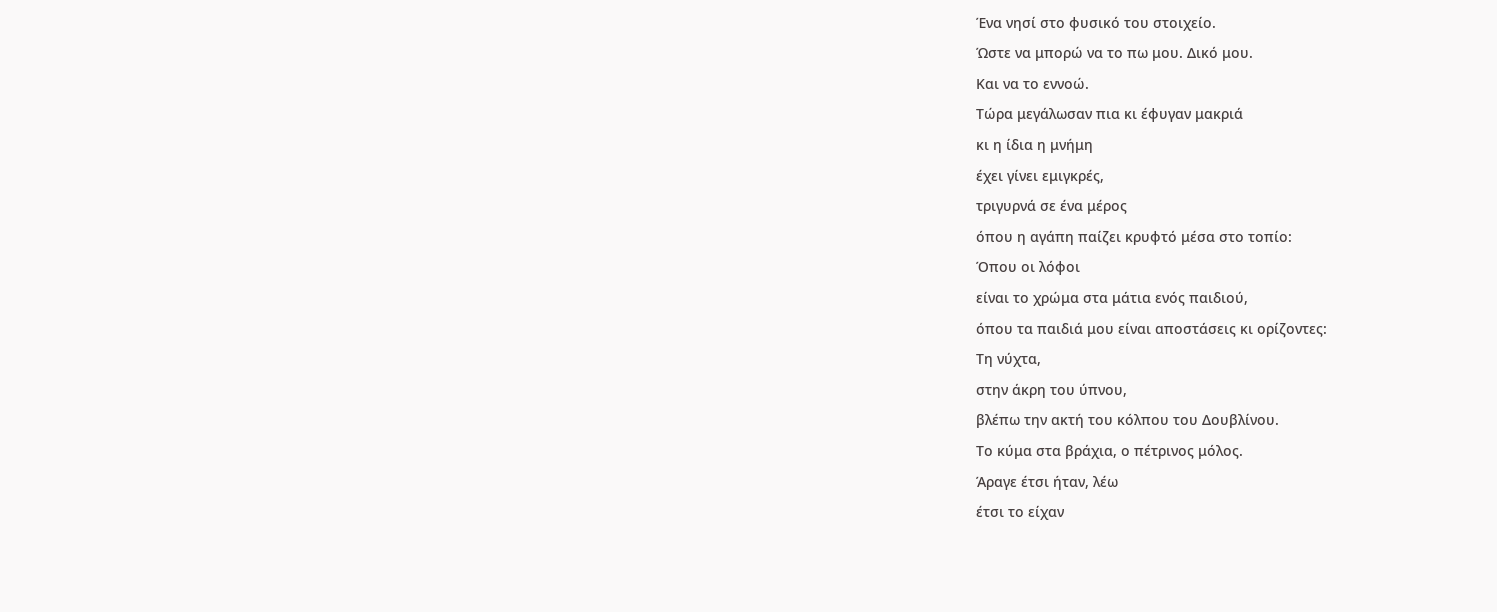Ένα νησί στο φυσικό του στοιχείο.
Ώστε να μπορώ να το πω μου. Δικό μου.
Και να το εννοώ.
Τώρα μεγάλωσαν πια κι έφυγαν μακριά
κι η ίδια η μνήμη
έχει γίνει εμιγκρές,
τριγυρνά σε ένα μέρος
όπου η αγάπη παίζει κρυφτό μέσα στο τοπίο:
Όπου οι λόφοι
είναι το χρώμα στα μάτια ενός παιδιού,
όπου τα παιδιά μου είναι αποστάσεις κι ορίζοντες:
Τη νύχτα,
στην άκρη του ύπνου,
βλέπω την ακτή του κόλπου του Δουβλίνου.
Το κύμα στα βράχια, ο πέτρινος μόλος.
Άραγε έτσι ήταν, λέω
έτσι το είχαν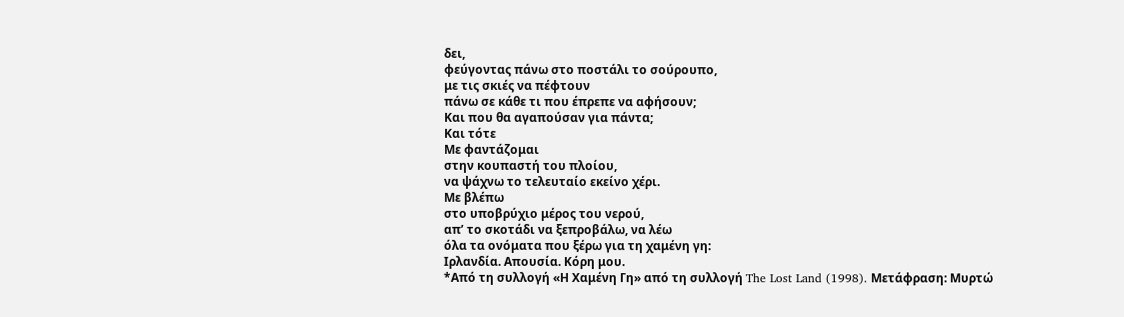δει,
φεύγοντας πάνω στο ποστάλι το σούρουπο,
με τις σκιές να πέφτουν
πάνω σε κάθε τι που έπρεπε να αφήσουν;
Και που θα αγαπούσαν για πάντα;
Και τότε
Με φαντάζομαι
στην κουπαστή του πλοίου,
να ψάχνω το τελευταίο εκείνο χέρι.
Με βλέπω
στο υποβρύχιο μέρος του νερού,
απ’ το σκοτάδι να ξεπροβάλω, να λέω
όλα τα ονόματα που ξέρω για τη χαμένη γη:
Ιρλανδία. Απουσία. Κόρη μου.
*Από τη συλλογή «Η Χαμένη Γη» από τη συλλογή The Lost Land (1998). Μετάφραση: Μυρτώ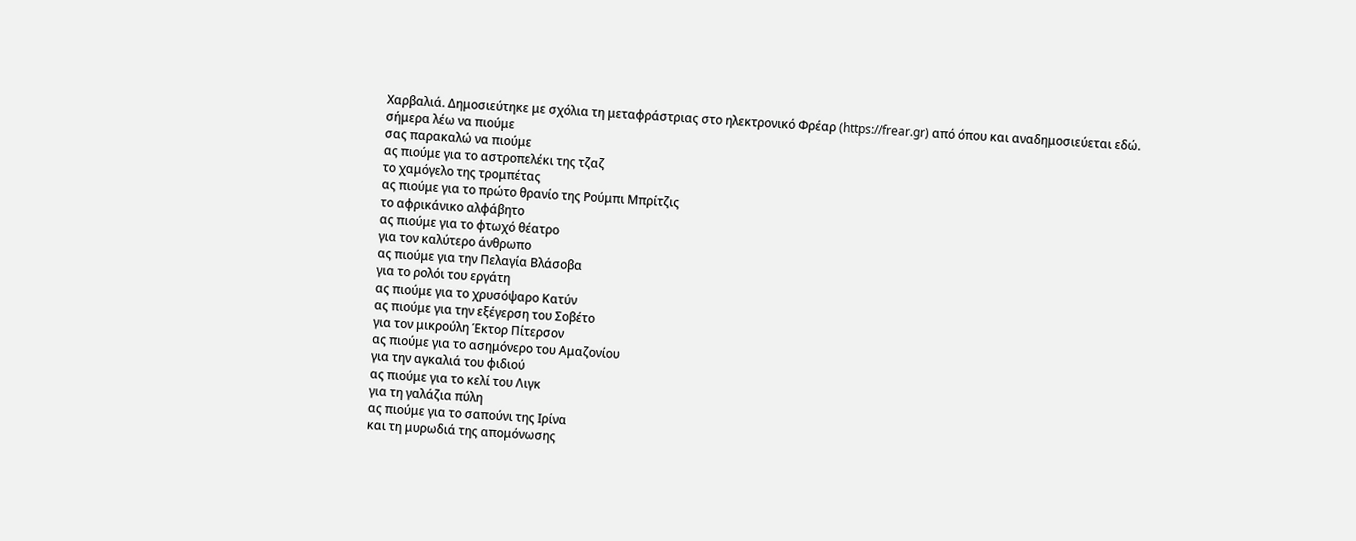Χαρβαλιά. Δημοσιεύτηκε με σχόλια τη μεταφράστριας στο ηλεκτρονικό Φρέαρ (https://frear.gr) από όπου και αναδημοσιεύεται εδώ.
σήμερα λέω να πιούμε
σας παρακαλώ να πιούμε
ας πιούμε για το αστροπελέκι της τζαζ
το χαμόγελο της τρομπέτας
ας πιούμε για το πρώτο θρανίο της Ρούμπι Μπρίτζις
το αφρικάνικο αλφάβητο
ας πιούμε για το φτωχό θέατρο
για τον καλύτερο άνθρωπο
ας πιούμε για την Πελαγία Βλάσοβα
για το ρολόι του εργάτη
ας πιούμε για το χρυσόψαρο Κατύν
ας πιούμε για την εξέγερση του Σοβέτο
για τον μικρούλη Έκτορ Πίτερσον
ας πιούμε για το ασημόνερο του Αμαζονίου
για την αγκαλιά του φιδιού
ας πιούμε για το κελί του Λιγκ
για τη γαλάζια πύλη
ας πιούμε για το σαπούνι της Ιρίνα
και τη μυρωδιά της απομόνωσης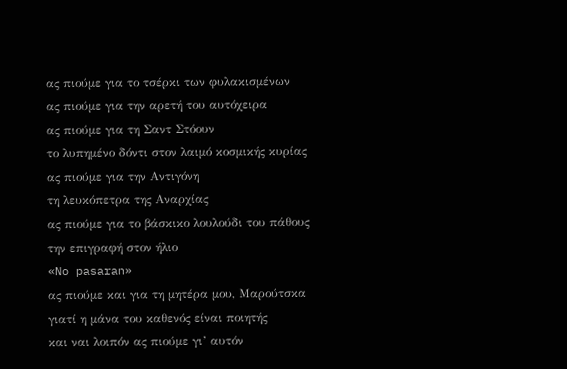ας πιούμε για το τσέρκι των φυλακισμένων
ας πιούμε για την αρετή του αυτόχειρα
ας πιούμε για τη Σαντ Στόουν
το λυπημένο δόντι στον λαιμό κοσμικής κυρίας
ας πιούμε για την Αντιγόνη
τη λευκόπετρα της Αναρχίας
ας πιούμε για το βάσκικο λουλούδι του πάθους
την επιγραφή στον ήλιο
«No pasaran»
ας πιούμε και για τη μητέρα μου, Μαρούτσκα
γιατί η μάνα του καθενός είναι ποιητής
και ναι λοιπόν ας πιούμε γι’ αυτόν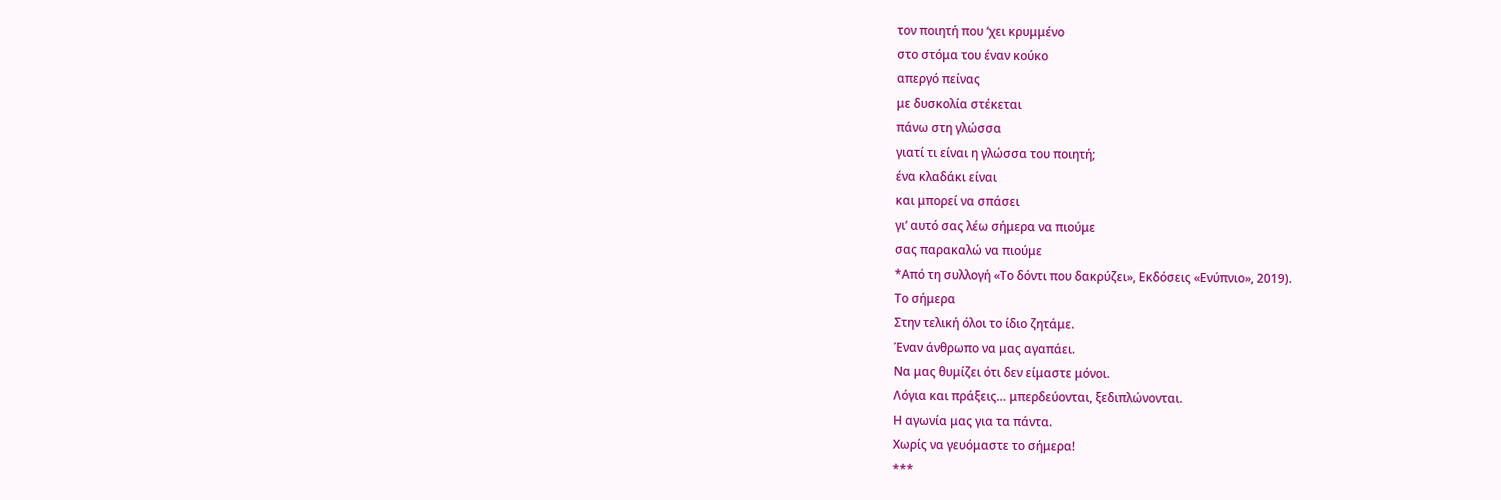τον ποιητή που ‘χει κρυμμένο
στο στόμα του έναν κούκο
απεργό πείνας
με δυσκολία στέκεται
πάνω στη γλώσσα
γιατί τι είναι η γλώσσα του ποιητή;
ένα κλαδάκι είναι
και μπορεί να σπάσει
γι’ αυτό σας λέω σήμερα να πιούμε
σας παρακαλώ να πιούμε
*Από τη συλλογή «Το δόντι που δακρύζει», Εκδόσεις «Ενύπνιο», 2019).
Το σήμερα
Στην τελική όλοι το ίδιο ζητάμε.
Έναν άνθρωπο να μας αγαπάει.
Να μας θυμίζει ότι δεν είμαστε μόνοι.
Λόγια και πράξεις… μπερδεύονται, ξεδιπλώνονται.
Η αγωνία μας για τα πάντα.
Χωρίς να γευόμαστε το σήμερα!
***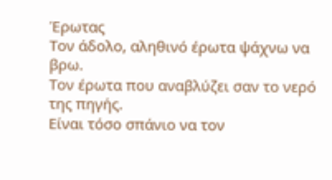Έρωτας
Τον άδολο, αληθινό έρωτα ψάχνω να βρω.
Τον έρωτα που αναβλύζει σαν το νερό της πηγής.
Είναι τόσο σπάνιο να τον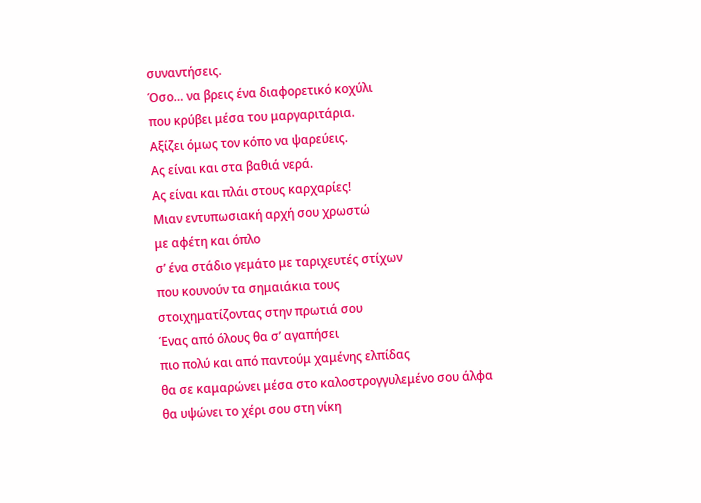συναντήσεις.
Όσο… να βρεις ένα διαφορετικό κοχύλι
που κρύβει μέσα του μαργαριτάρια.
Αξίζει όμως τον κόπο να ψαρεύεις.
Ας είναι και στα βαθιά νερά.
Ας είναι και πλάι στους καρχαρίες!
Μιαν εντυπωσιακή αρχή σου χρωστώ
με αφέτη και όπλο
σ’ ένα στάδιο γεμάτο με ταριχευτές στίχων
που κουνούν τα σημαιάκια τους
στοιχηματίζοντας στην πρωτιά σου
Ένας από όλους θα σ’ αγαπήσει
πιο πολύ και από παντούμ χαμένης ελπίδας
θα σε καμαρώνει μέσα στο καλοστρογγυλεμένο σου άλφα
θα υψώνει το χέρι σου στη νίκη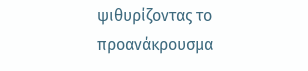ψιθυρίζοντας το προανάκρουσμα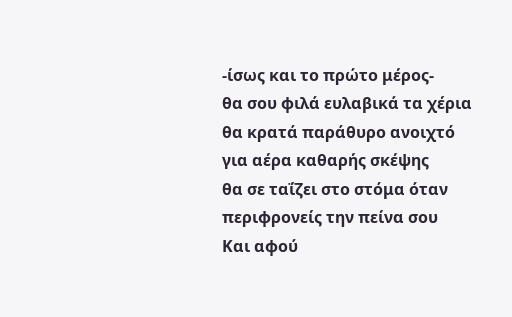-ίσως και το πρώτο μέρος-
θα σου φιλά ευλαβικά τα χέρια
θα κρατά παράθυρο ανοιχτό
για αέρα καθαρής σκέψης
θα σε ταΐζει στο στόμα όταν περιφρονείς την πείνα σου
Και αφού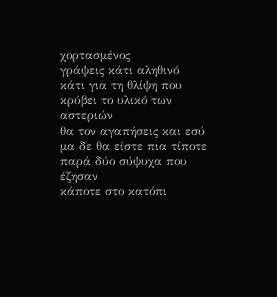χορτασμένος
γράψεις κάτι αληθινό
κάτι για τη θλίψη που κρύβει το υλικό των αστεριών
θα τον αγαπήσεις και εσύ
μα δε θα είστε πια τίποτε
παρά δύο σύψυχα που έζησαν
κάποτε στο κατόπι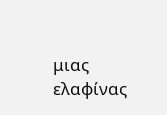μιας ελαφίνας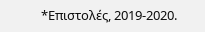*Επιστολές, 2019-2020.